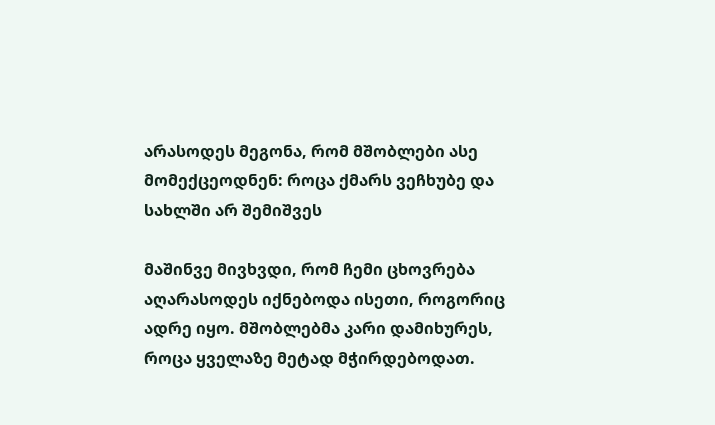არასოდეს მეგონა, რომ მშობლები ასე მომექცეოდნენ: როცა ქმარს ვეჩხუბე და სახლში არ შემიშვეს

მაშინვე მივხვდი, რომ ჩემი ცხოვრება აღარასოდეს იქნებოდა ისეთი, როგორიც ადრე იყო. მშობლებმა კარი დამიხურეს, როცა ყველაზე მეტად მჭირდებოდათ.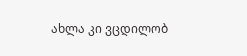ახლა კი ვცდილობ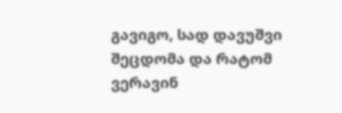გავიგო, სად დავუშვი შეცდომა და რატომ ვერავინ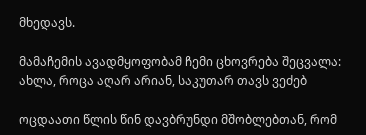მხედავს.

მამაჩემის ავადმყოფობამ ჩემი ცხოვრება შეცვალა: ახლა, როცა აღარ არიან, საკუთარ თავს ვეძებ

ოცდაათი წლის წინ დავბრუნდი მშობლებთან, რომ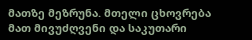მათზე მეზრუნა. მთელი ცხოვრება მათ მივუძღვენი და საკუთარი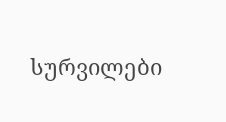სურვილები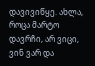დავივიწყე. ახლა, როცა მარტო დავრჩი, არ ვიცი, ვინ ვარ და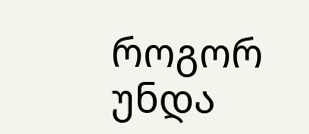როგორ უნდა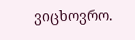ვიცხოვრო.